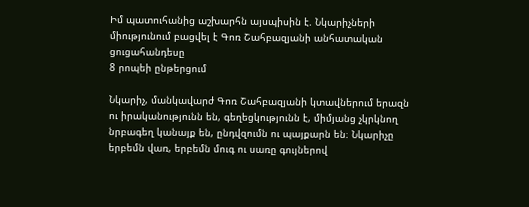Իմ պատուհանից աշխարհն այսպիսին է. Նկարիչների միությունում բացվել է Գոռ Շահբազյանի անհատական ցուցահանդեսը
8 րոպեի ընթերցում

Նկարիչ, մանկավարժ Գոռ Շահբազյանի կտավներում երազն ու իրականությունն են, գեղեցկությունն է, միմյանց չկրկնող նրբագեղ կանայք են, ընդվզումն ու պայքարն են։ Նկարիչը երբեմն վառ, երբեմն մուգ ու սառը գույներով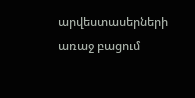արվեստասերների առաջ բացում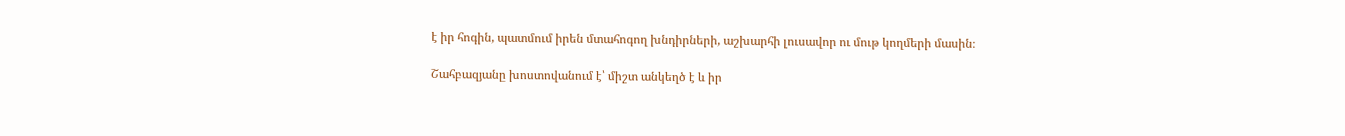է իր հոգին, պատմում իրեն մտահոգող խնդիրների, աշխարհի լուսավոր ու մութ կողմերի մասին։

Շահբազյանը խոստովանում է՝ միշտ անկեղծ է և իր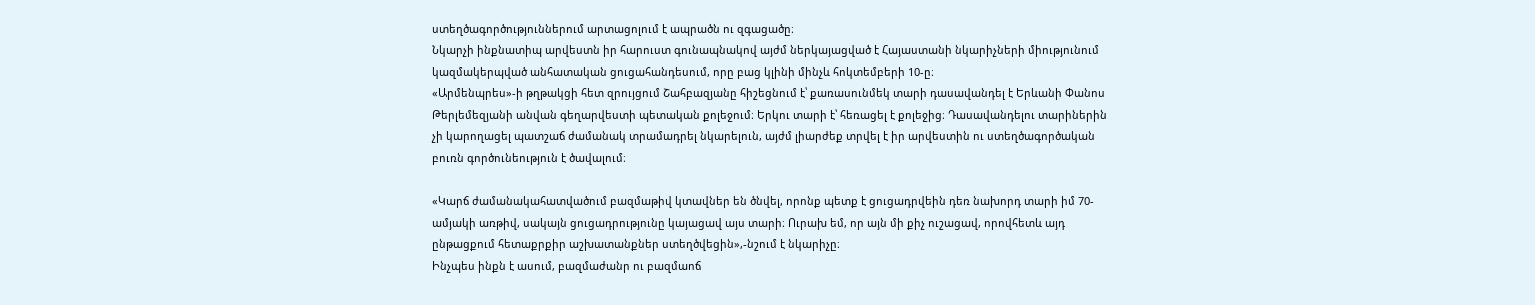ստեղծագործություններում արտացոլում է ապրածն ու զգացածը։
Նկարչի ինքնատիպ արվեստն իր հարուստ գունապնակով այժմ ներկայացված է Հայաստանի նկարիչների միությունում կազմակերպված անհատական ցուցահանդեսում, որը բաց կլինի մինչև հոկտեմբերի 10-ը։
«Արմենպրես»-ի թղթակցի հետ զրույցում Շահբազյանը հիշեցնում է՝ քառասունմեկ տարի դասավանդել է Երևանի Փանոս Թերլեմեզյանի անվան գեղարվեստի պետական քոլեջում։ Երկու տարի է՝ հեռացել է քոլեջից։ Դասավանդելու տարիներին չի կարողացել պատշաճ ժամանակ տրամադրել նկարելուն, այժմ լիարժեք տրվել է իր արվեստին ու ստեղծագործական բուռն գործունեություն է ծավալում։

«Կարճ ժամանակահատվածում բազմաթիվ կտավներ են ծնվել, որոնք պետք է ցուցադրվեին դեռ նախորդ տարի իմ 70-ամյակի առթիվ, սակայն ցուցադրությունը կայացավ այս տարի։ Ուրախ եմ, որ այն մի քիչ ուշացավ, որովհետև այդ ընթացքում հետաքրքիր աշխատանքներ ստեղծվեցին»,-նշում է նկարիչը։
Ինչպես ինքն է ասում, բազմաժանր ու բազմաոճ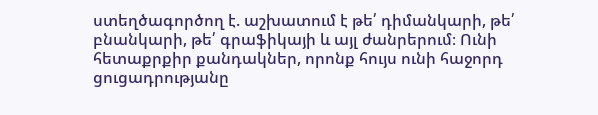ստեղծագործող է. աշխատում է թե՛ դիմանկարի, թե՛ բնանկարի, թե՛ գրաֆիկայի և այլ ժանրերում։ Ունի հետաքրքիր քանդակներ, որոնք հույս ունի հաջորդ ցուցադրությանը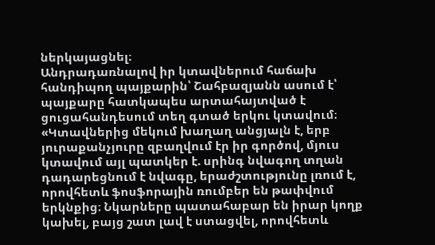ներկայացնել։
Անդրադառնալով իր կտավներում հաճախ հանդիպող պայքարին՝ Շահբազյանն ասում է՝ պայքարը հատկապես արտահայտված է ցուցահանդեսում տեղ գտած երկու կտավում։ «Կտավներից մեկում խաղաղ անցյալն է, երբ յուրաքանչյուրը զբաղվում էր իր գործով, մյուս կտավում այլ պատկեր է. սրինգ նվագող տղան դադարեցնում է նվագը, երաժշտությունը լռում է, որովհետև ֆոսֆորային ռումբեր են թափվում երկնքից։ Նկարները պատահաբար են իրար կողք կախել, բայց շատ լավ է ստացվել, որովհետև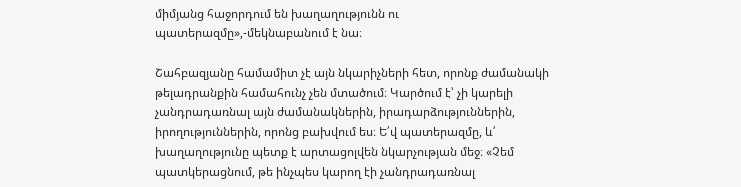միմյանց հաջորդում են խաղաղությունն ու պատերազմը»,-մեկնաբանում է նա։

Շահբազյանը համամիտ չէ այն նկարիչների հետ, որոնք ժամանակի թելադրանքին համահունչ չեն մտածում։ Կարծում է՝ չի կարելի չանդրադառնալ այն ժամանակներին, իրադարձություններին, իրողություններին, որոնց բախվում ես։ Ե՛վ պատերազմը, և՛ խաղաղությունը պետք է արտացոլվեն նկարչության մեջ։ «Չեմ պատկերացնում, թե ինչպես կարող էի չանդրադառնալ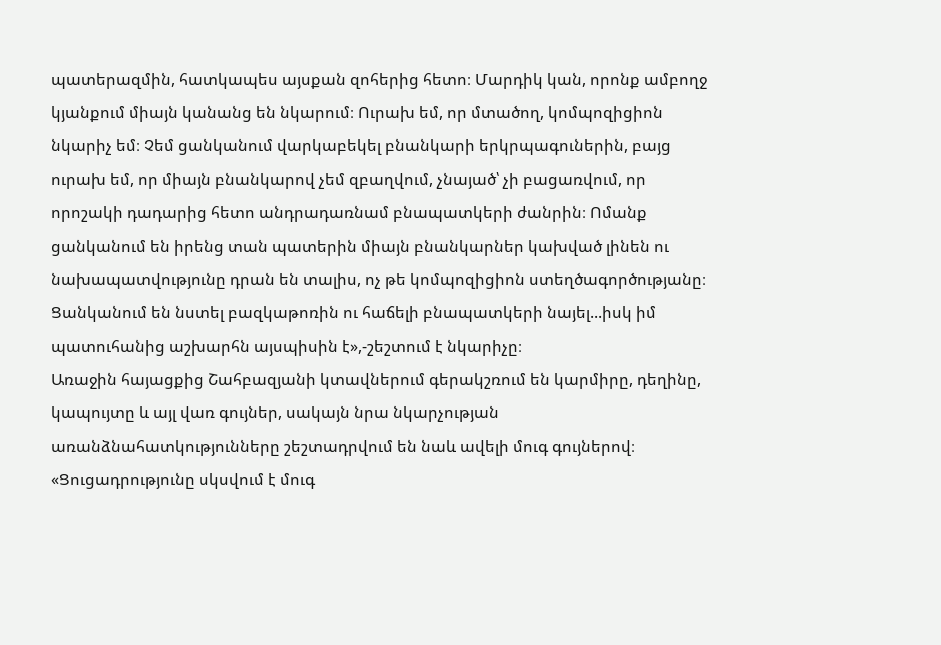պատերազմին, հատկապես այսքան զոհերից հետո։ Մարդիկ կան, որոնք ամբողջ կյանքում միայն կանանց են նկարում։ Ուրախ եմ, որ մտածող, կոմպոզիցիոն նկարիչ եմ։ Չեմ ցանկանում վարկաբեկել բնանկարի երկրպագուներին, բայց ուրախ եմ, որ միայն բնանկարով չեմ զբաղվում, չնայած՝ չի բացառվում, որ որոշակի դադարից հետո անդրադառնամ բնապատկերի ժանրին։ Ոմանք ցանկանում են իրենց տան պատերին միայն բնանկարներ կախված լինեն ու նախապատվությունը դրան են տալիս, ոչ թե կոմպոզիցիոն ստեղծագործությանը։ Ցանկանում են նստել բազկաթոռին ու հաճելի բնապատկերի նայել...իսկ իմ պատուհանից աշխարհն այսպիսին է»,-շեշտում է նկարիչը։
Առաջին հայացքից Շահբազյանի կտավներում գերակշռում են կարմիրը, դեղինը, կապույտը և այլ վառ գույներ, սակայն նրա նկարչության առանձնահատկությունները շեշտադրվում են նաև ավելի մուգ գույներով։ «Ցուցադրությունը սկսվում է մուգ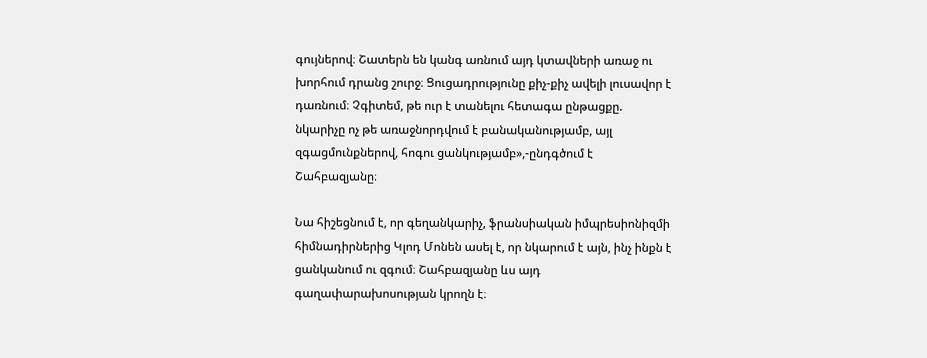գույներով։ Շատերն են կանգ առնում այդ կտավների առաջ ու խորհում դրանց շուրջ։ Ցուցադրությունը քիչ-քիչ ավելի լուսավոր է դառնում։ Չգիտեմ, թե ուր է տանելու հետագա ընթացքը. նկարիչը ոչ թե առաջնորդվում է բանականությամբ, այլ զգացմունքներով, հոգու ցանկությամբ»,-ընդգծում է Շահբազյանը։

Նա հիշեցնում է, որ գեղանկարիչ, ֆրանսիական իմպրեսիոնիզմի հիմնադիրներից Կլոդ Մոնեն ասել է, որ նկարում է այն, ինչ ինքն է ցանկանում ու զգում։ Շահբազյանը ևս այդ գաղափարախոսության կրողն է։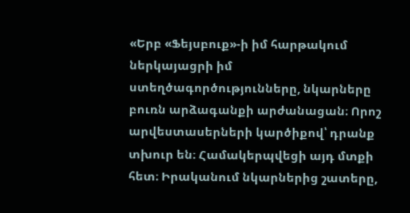«Երբ «Ֆեյսբուք»-ի իմ հարթակում ներկայացրի իմ ստեղծագործությունները, նկարները բուռն արձագանքի արժանացան։ Որոշ արվեստասերների կարծիքով՝ դրանք տխուր են։ Համակերպվեցի այդ մտքի հետ։ Իրականում նկարներից շատերը,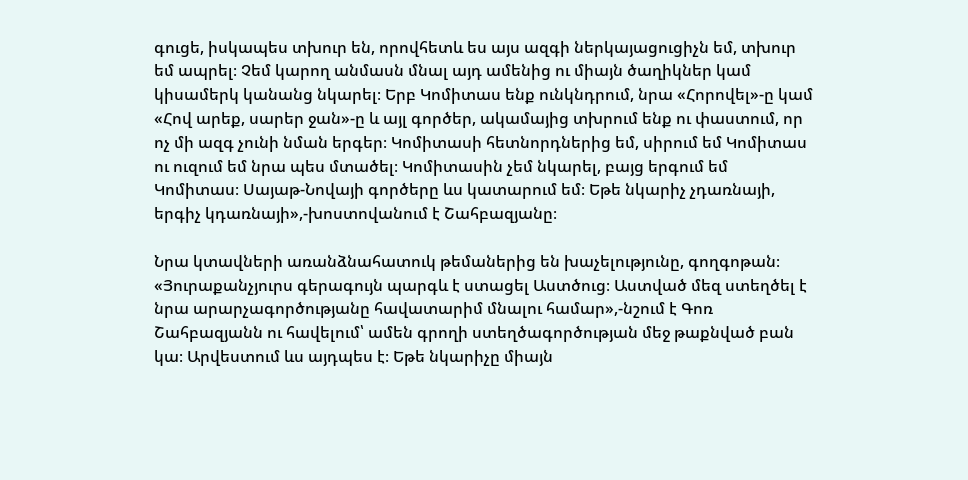գուցե, իսկապես տխուր են, որովհետև ես այս ազգի ներկայացուցիչն եմ, տխուր եմ ապրել։ Չեմ կարող անմասն մնալ այդ ամենից ու միայն ծաղիկներ կամ կիսամերկ կանանց նկարել։ Երբ Կոմիտաս ենք ունկնդրում, նրա «Հորովել»-ը կամ «Հով արեք, սարեր ջան»-ը և այլ գործեր, ակամայից տխրում ենք ու փաստում, որ ոչ մի ազգ չունի նման երգեր։ Կոմիտասի հետնորդներից եմ, սիրում եմ Կոմիտաս ու ուզում եմ նրա պես մտածել։ Կոմիտասին չեմ նկարել, բայց երգում եմ Կոմիտաս։ Սայաթ-Նովայի գործերը ևս կատարում եմ։ Եթե նկարիչ չդառնայի, երգիչ կդառնայի»,-խոստովանում է Շահբազյանը։

Նրա կտավների առանձնահատուկ թեմաներից են խաչելությունը, գողգոթան։ «Յուրաքանչյուրս գերագույն պարգև է ստացել Աստծուց։ Աստված մեզ ստեղծել է նրա արարչագործությանը հավատարիմ մնալու համար»,-նշում է Գոռ Շահբազյանն ու հավելում՝ ամեն գրողի ստեղծագործության մեջ թաքնված բան կա։ Արվեստում ևս այդպես է։ Եթե նկարիչը միայն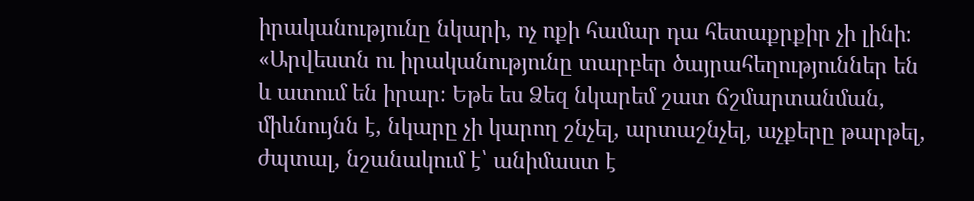իրականությունը նկարի, ոչ ոքի համար դա հետաքրքիր չի լինի։
«Արվեստն ու իրականությունը տարբեր ծայրահեղություններ են և ատում են իրար։ Եթե ես Ձեզ նկարեմ շատ ճշմարտանման, միևնույնն է, նկարը չի կարող շնչել, արտաշնչել, աչքերը թարթել, ժպտալ, նշանակում է՝ անիմաստ է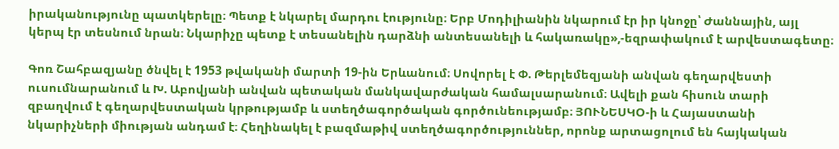իրականությունը պատկերելը։ Պետք է նկարել մարդու էությունը։ Երբ Մոդիլիանին նկարում էր իր կնոջը՝ Ժաննային, այլ կերպ էր տեսնում նրան։ Նկարիչը պետք է տեսանելին դարձնի անտեսանելի և հակառակը»,-եզրափակում է արվեստագետը։

Գոռ Շահբազյանը ծնվել է 1953 թվականի մարտի 19-ին Երևանում։ Սովորել է Փ. Թերլեմեզյանի անվան գեղարվեստի ուսումնարանում և Խ. Աբովյանի անվան պետական մանկավարժական համալսարանում։ Ավելի քան հիսուն տարի զբաղվում է գեղարվեստական կրթությամբ և ստեղծագործական գործունեությամբ։ ՅՈՒՆԵՍԿՕ-ի և Հայաստանի նկարիչների միության անդամ է։ Հեղինակել է բազմաթիվ ստեղծագործություններ, որոնք արտացոլում են հայկական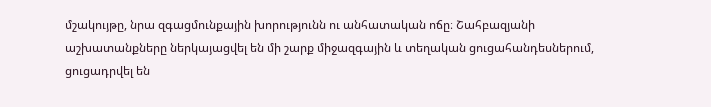մշակույթը, նրա զգացմունքային խորությունն ու անհատական ոճը։ Շահբազյանի աշխատանքները ներկայացվել են մի շարք միջազգային և տեղական ցուցահանդեսներում, ցուցադրվել են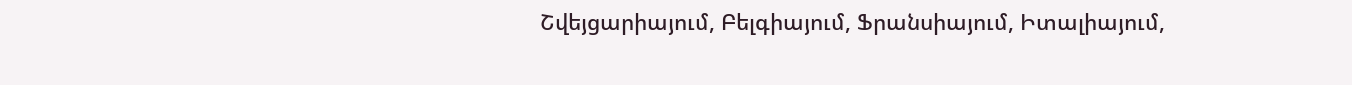Շվեյցարիայում, Բելգիայում, Ֆրանսիայում, Իտալիայում,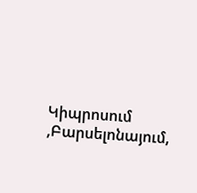Կիպրոսում ,Բարսելոնայում,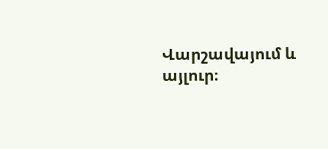Վարշավայում և այլուր։